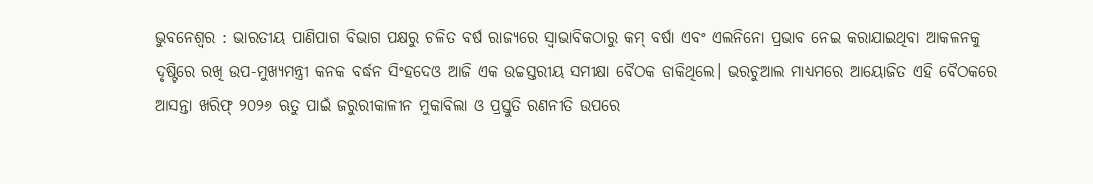ଭୁବନେଶ୍ୱର : ଭାରତୀୟ ପାଣିପାଗ ବିଭାଗ ପକ୍ଷରୁ ଚଳିତ ବର୍ଷ ରାଜ୍ୟରେ ସ୍ଵାଭାବିକଠାରୁ କମ୍ ବର୍ଷା ଏବଂ ଏଲନିନୋ ପ୍ରଭାବ ନେଇ କରାଯାଇଥିବା ଆକଳନକୁ ଦୃଷ୍ଟିରେ ରଖି ଉପ-ମୁଖ୍ୟମନ୍ତ୍ରୀ କନକ ବର୍ଦ୍ଧନ ସିଂହଦେଓ ଆଜି ଏକ ଉଚ୍ଚସ୍ତରୀୟ ସମୀକ୍ଷା ବୈଠକ ଡାକିଥିଲେ। ଭରଚୁଆଲ ମାଧ୍ୟମରେ ଆୟୋଜିତ ଏହି ବୈଠକରେ ଆସନ୍ତା ଖରିଫ୍ ୨୦୨୬ ଋତୁ ପାଇଁ ଜରୁରୀକାଳୀନ ମୁକାବିଲା ଓ ପ୍ରସ୍ତୁତି ରଣନୀତି ଉପରେ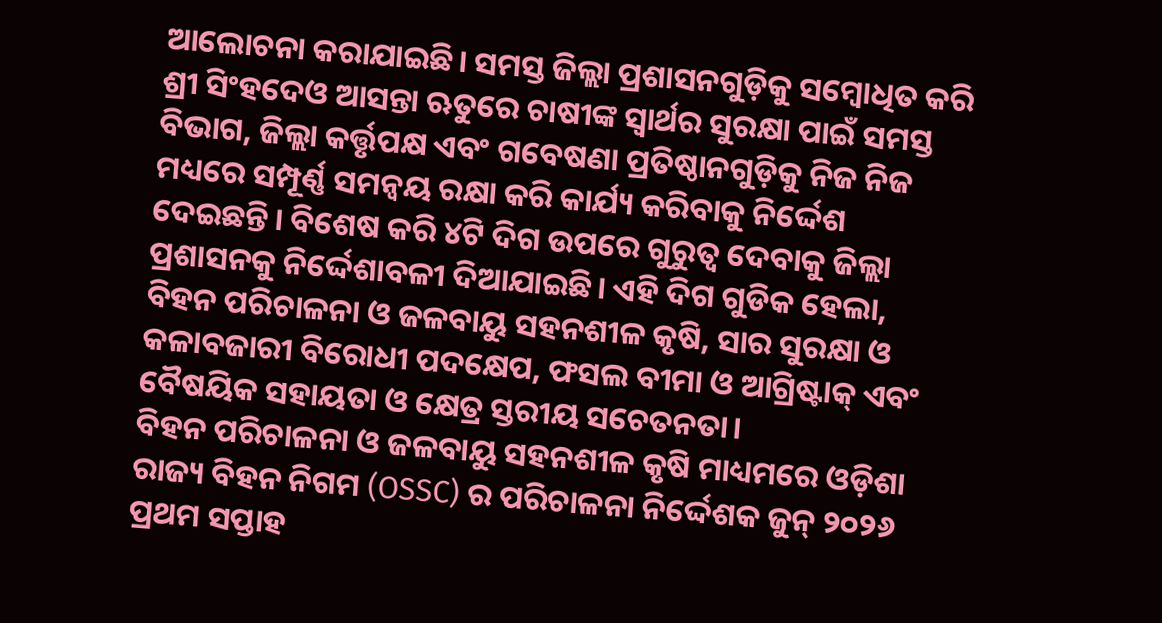ଆଲୋଚନା କରାଯାଇଛି। ସମସ୍ତ ଜିଲ୍ଲା ପ୍ରଶାସନଗୁଡ଼ିକୁ ସମ୍ବୋଧିତ କରି ଶ୍ରୀ ସିଂହଦେଓ ଆସନ୍ତା ଋତୁରେ ଚାଷୀଙ୍କ ସ୍ୱାର୍ଥର ସୁରକ୍ଷା ପାଇଁ ସମସ୍ତ ବିଭାଗ, ଜିଲ୍ଲା କର୍ତ୍ତୃପକ୍ଷ ଏବଂ ଗବେଷଣା ପ୍ରତିଷ୍ଠାନଗୁଡ଼ିକୁ ନିଜ ନିଜ ମଧ୍ୟରେ ସମ୍ପୂର୍ଣ୍ଣ ସମନ୍ୱୟ ରକ୍ଷା କରି କାର୍ଯ୍ୟ କରିବାକୁ ନିର୍ଦ୍ଦେଶ ଦେଇଛନ୍ତି। ବିଶେଷ କରି ୪ଟି ଦିଗ ଉପରେ ଗୁରୁତ୍ୱ ଦେବାକୁ ଜିଲ୍ଲା ପ୍ରଶାସନକୁ ନିର୍ଦ୍ଦେଶାବଳୀ ଦିଆଯାଇଛି। ଏହି ଦିଗ ଗୁଡିକ ହେଲା, ବିହନ ପରିଚାଳନା ଓ ଜଳବାୟୁ ସହନଶୀଳ କୃଷି, ସାର ସୁରକ୍ଷା ଓ କଳାବଜାରୀ ବିରୋଧୀ ପଦକ୍ଷେପ, ଫସଲ ବୀମା ଓ ଆଗ୍ରିଷ୍ଟାକ୍ ଏବଂ ବୈଷୟିକ ସହାୟତା ଓ କ୍ଷେତ୍ର ସ୍ତରୀୟ ସଚେତନତା।
ବିହନ ପରିଚାଳନା ଓ ଜଳବାୟୁ ସହନଶୀଳ କୃଷି ମାଧ୍ୟମରେ ଓଡ଼ିଶା ରାଜ୍ୟ ବିହନ ନିଗମ (OSSC) ର ପରିଚାଳନା ନିର୍ଦ୍ଦେଶକ ଜୁନ୍ ୨୦୨୬ ପ୍ରଥମ ସପ୍ତାହ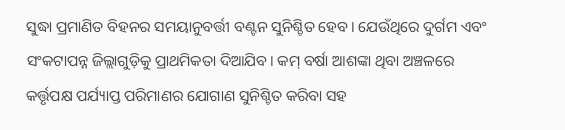ସୁଦ୍ଧା ପ୍ରମାଣିତ ବିହନର ସମୟାନୁବର୍ତ୍ତୀ ବଣ୍ଟନ ସୁନିଶ୍ଚିତ ହେବ। ଯେଉଁଥିରେ ଦୁର୍ଗମ ଏବଂ ସଂକଟାପନ୍ନ ଜିଲ୍ଲାଗୁଡ଼ିକୁ ପ୍ରାଥମିକତା ଦିଆଯିବ। କମ୍ ବର୍ଷା ଆଶଙ୍କା ଥିବା ଅଞ୍ଚଳରେ କର୍ତ୍ତୃପକ୍ଷ ପର୍ଯ୍ୟାପ୍ତ ପରିମାଣର ଯୋଗାଣ ସୁନିଶ୍ଚିତ କରିବା ସହ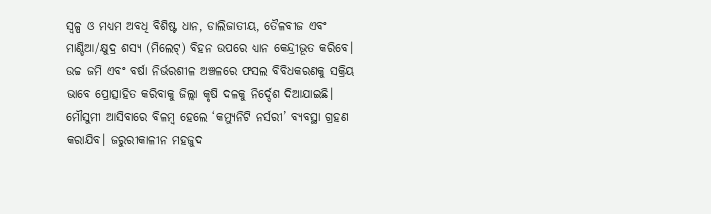ସ୍ୱଳ୍ପ ଓ ମଧ୍ୟମ ଅବଧି ବିଶିଷ୍ଟ ଧାନ, ଡାଲିଜାତୀୟ, ତୈଳବୀଜ ଏବଂ ମାଣ୍ଡିଆ/କ୍ଷୁଦ୍ର ଶସ୍ୟ (ମିଲେଟ୍) ବିହନ ଉପରେ ଧ୍ୟାନ କେନ୍ଦ୍ରୀଭୂତ କରିବେ। ଉଚ୍ଚ ଜମି ଏବଂ ବର୍ଷା ନିର୍ଭରଶୀଳ ଅଞ୍ଚଳରେ ଫସଲ ବିବିଧକରଣକୁ ସକ୍ରିୟ ଭାବେ ପ୍ରୋତ୍ସାହିତ କରିବାକୁ ଜିଲ୍ଲା କୃଷି ଦଳକୁ ନିର୍ଦ୍ଦେଶ ଦିଆଯାଇଛି। ମୌସୁମୀ ଆସିବାରେ ବିଳମ୍ବ ହେଲେ ‘କମ୍ୟୁନିଟି ନର୍ସରୀ’ ବ୍ୟବସ୍ଥା ଗ୍ରହଣ କରାଯିବ। ଜରୁରୀକାଳୀନ ମହଜୁଦ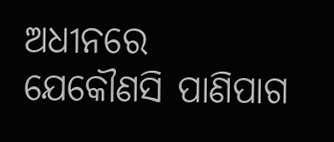ଅଧୀନରେ ଯେକୌଣସି ପାଣିପାଗ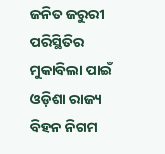ଜନିତ ଜରୁରୀ ପରିସ୍ଥିତିର ମୁକାବିଲା ପାଇଁ ଓଡ଼ିଶା ରାଜ୍ୟ ବିହନ ନିଗମ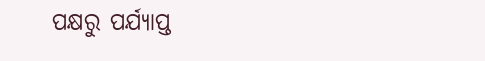ପକ୍ଷରୁ ପର୍ଯ୍ୟାପ୍ତ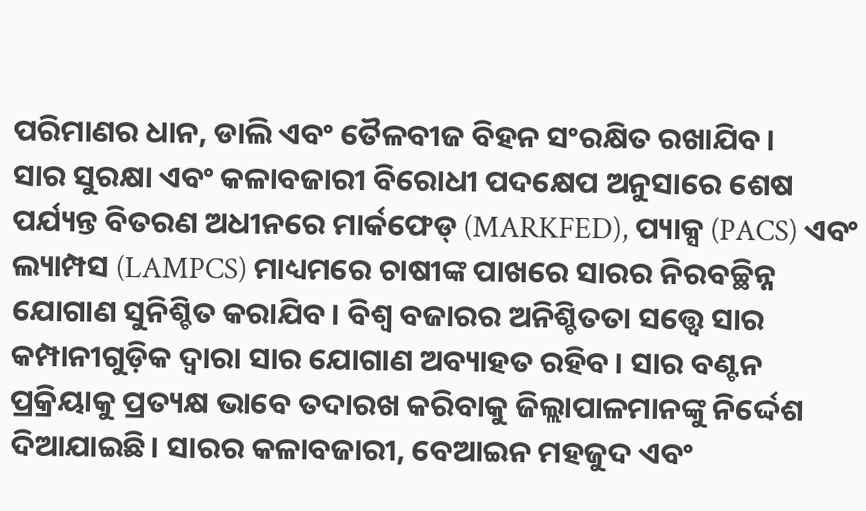ପରିମାଣର ଧାନ, ଡାଲି ଏବଂ ତୈଳବୀଜ ବିହନ ସଂରକ୍ଷିତ ରଖାଯିବ।
ସାର ସୁରକ୍ଷା ଏବଂ କଳାବଜାରୀ ବିରୋଧୀ ପଦକ୍ଷେପ ଅନୁସାରେ ଶେଷ ପର୍ଯ୍ୟନ୍ତ ବିତରଣ ଅଧୀନରେ ମାର୍କଫେଡ୍ (MARKFED), ପ୍ୟାକ୍ସ (PACS) ଏବଂ ଲ୍ୟାମ୍ପସ (LAMPCS) ମାଧ୍ୟମରେ ଚାଷୀଙ୍କ ପାଖରେ ସାରର ନିରବଚ୍ଛିନ୍ନ ଯୋଗାଣ ସୁନିଶ୍ଚିତ କରାଯିବ। ବିଶ୍ୱ ବଜାରର ଅନିଶ୍ଚିତତା ସତ୍ତ୍ୱେ ସାର କମ୍ପାନୀଗୁଡ଼ିକ ଦ୍ୱାରା ସାର ଯୋଗାଣ ଅବ୍ୟାହତ ରହିବ। ସାର ବଣ୍ଟନ ପ୍ରକ୍ରିୟାକୁ ପ୍ରତ୍ୟକ୍ଷ ଭାବେ ତଦାରଖ କରିବାକୁ ଜିଲ୍ଲାପାଳମାନଙ୍କୁ ନିର୍ଦ୍ଦେଶ ଦିଆଯାଇଛି। ସାରର କଳାବଜାରୀ, ବେଆଇନ ମହଜୁଦ ଏବଂ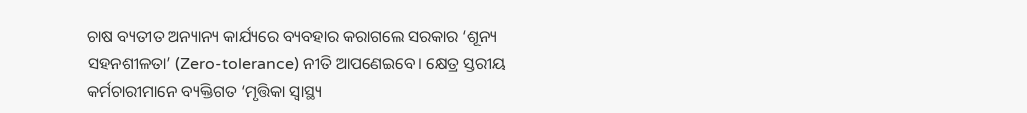ଚାଷ ବ୍ୟତୀତ ଅନ୍ୟାନ୍ୟ କାର୍ଯ୍ୟରେ ବ୍ୟବହାର କରାଗଲେ ସରକାର ‘ଶୂନ୍ୟ ସହନଶୀଳତା’ (Zero-tolerance) ନୀତି ଆପଣେଇବେ। କ୍ଷେତ୍ର ସ୍ତରୀୟ କର୍ମଚାରୀମାନେ ବ୍ୟକ୍ତିଗତ ‘ମୃତ୍ତିକା ସ୍ୱାସ୍ଥ୍ୟ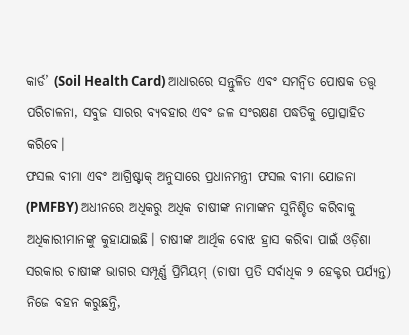କାର୍ଡ’ (Soil Health Card) ଆଧାରରେ ସନ୍ତୁଳିତ ଏବଂ ସମନ୍ୱିତ ପୋଷକ ତତ୍ତ୍ୱ ପରିଚାଳନା, ସବୁଜ ସାରର ବ୍ୟବହାର ଏବଂ ଜଳ ସଂରକ୍ଷଣ ପଦ୍ଧତିକୁ ପ୍ରୋତ୍ସାହିତ କରିବେ।
ଫସଲ ବୀମା ଏବଂ ଆଗ୍ରିଷ୍ଟାକ୍ ଅନୁସାରେ ପ୍ରଧାନମନ୍ତ୍ରୀ ଫସଲ ବୀମା ଯୋଜନା (PMFBY) ଅଧୀନରେ ଅଧିକରୁ ଅଧିକ ଚାଷୀଙ୍କ ନାମାଙ୍କନ ସୁନିଶ୍ଚିତ କରିବାକୁ ଅଧିକାରୀମାନଙ୍କୁ କୁହାଯାଇଛି। ଚାଷୀଙ୍କ ଆର୍ଥିକ ବୋଝ ହ୍ରାସ କରିବା ପାଇଁ ଓଡ଼ିଶା ସରକାର ଚାଷୀଙ୍କ ଭାଗର ସମ୍ପୂର୍ଣ୍ଣ ପ୍ରିମିୟମ୍ (ଚାଷୀ ପ୍ରତି ସର୍ବାଧିକ ୨ ହେକ୍ଟର ପର୍ଯ୍ୟନ୍ତ) ନିଜେ ବହନ କରୁଛନ୍ତି,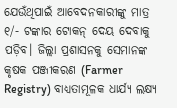ଯେଉଁଥିପାଇଁ ଆବେଦନକାରୀଙ୍କୁ ମାତ୍ର ୧/- ଟଙ୍କାର ଟୋକନ୍ ଦେୟ ଦେବାକୁ ପଡ଼ିବ। ଜିଲ୍ଲା ପ୍ରଶାସନକୁ ସେମାନଙ୍କ କୃଷକ ପଞ୍ଜୀକରଣ (Farmer Registry) ବାଧ୍ୟତାମୂଳକ ଧାର୍ଯ୍ୟ ଲକ୍ଷ୍ୟ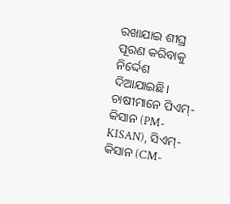ରଖାଯାଇ ଶୀଘ୍ର ପୂରଣ କରିବାକୁ ନିର୍ଦ୍ଦେଶ ଦିଆଯାଇଛି। ଚାଷୀମାନେ ପିଏମ୍-କିସାନ (PM-KISAN), ସିଏମ୍-କିସାନ (CM-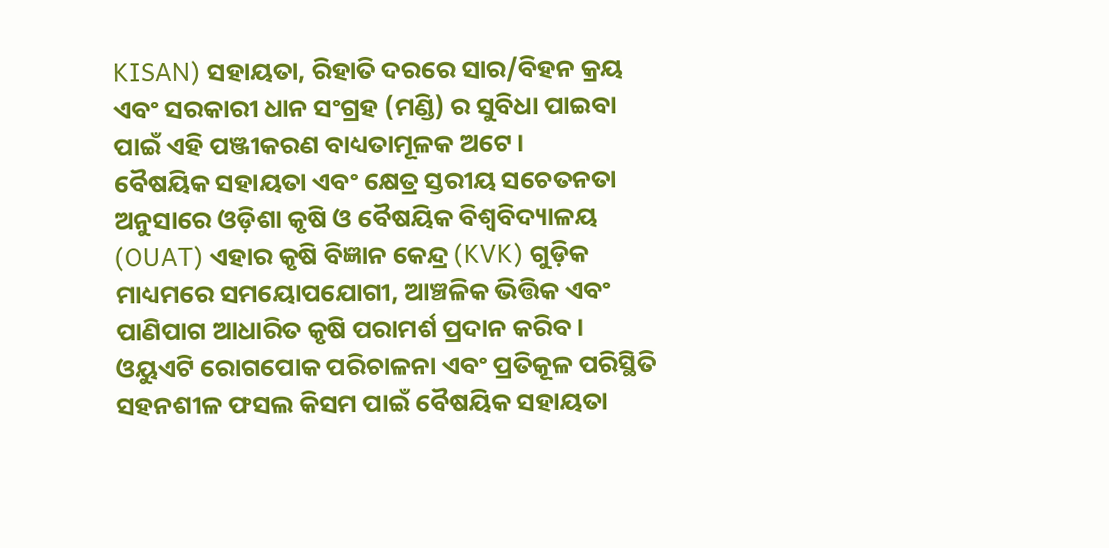KISAN) ସହାୟତା, ରିହାତି ଦରରେ ସାର/ବିହନ କ୍ରୟ ଏବଂ ସରକାରୀ ଧାନ ସଂଗ୍ରହ (ମଣ୍ଡି) ର ସୁବିଧା ପାଇବା ପାଇଁ ଏହି ପଞ୍ଜୀକରଣ ବାଧ୍ୟତାମୂଳକ ଅଟେ।
ବୈଷୟିକ ସହାୟତା ଏବଂ କ୍ଷେତ୍ର ସ୍ତରୀୟ ସଚେତନତା ଅନୁସାରେ ଓଡ଼ିଶା କୃଷି ଓ ବୈଷୟିକ ବିଶ୍ୱବିଦ୍ୟାଳୟ (OUAT) ଏହାର କୃଷି ବିଜ୍ଞାନ କେନ୍ଦ୍ର (KVK) ଗୁଡ଼ିକ ମାଧ୍ୟମରେ ସମୟୋପଯୋଗୀ, ଆଞ୍ଚଳିକ ଭିତ୍ତିକ ଏବଂ ପାଣିପାଗ ଆଧାରିତ କୃଷି ପରାମର୍ଶ ପ୍ରଦାନ କରିବ। ଓୟୁଏଟି ରୋଗପୋକ ପରିଚାଳନା ଏବଂ ପ୍ରତିକୂଳ ପରିସ୍ଥିତି ସହନଶୀଳ ଫସଲ କିସମ ପାଇଁ ବୈଷୟିକ ସହାୟତା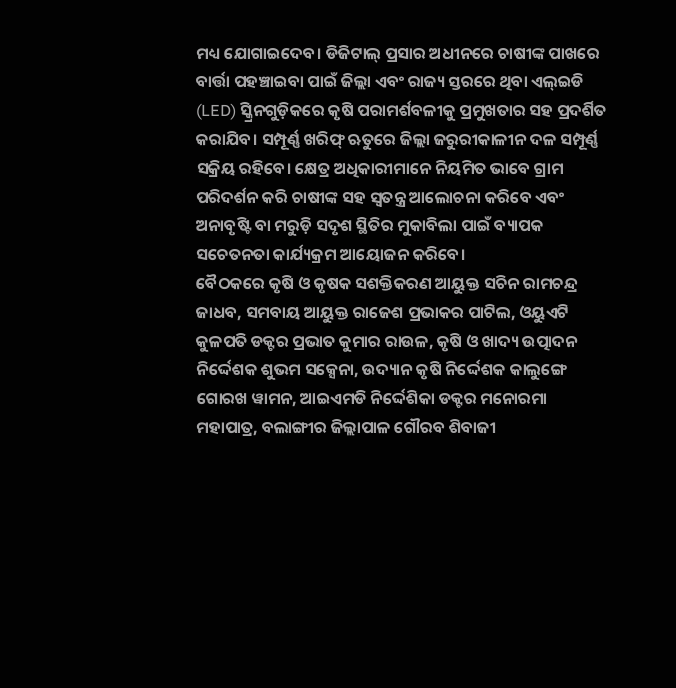ମଧ୍ୟ ଯୋଗାଇଦେବ। ଡିଜିଟାଲ୍ ପ୍ରସାର ଅଧୀନରେ ଚାଷୀଙ୍କ ପାଖରେ ବାର୍ତ୍ତା ପହଞ୍ଚାଇବା ପାଇଁ ଜିଲ୍ଲା ଏବଂ ରାଜ୍ୟ ସ୍ତରରେ ଥିବା ଏଲ୍ଇଡି (LED) ସ୍କ୍ରିନଗୁଡ଼ିକରେ କୃଷି ପରାମର୍ଶବଳୀକୁ ପ୍ରମୁଖତାର ସହ ପ୍ରଦର୍ଶିତ କରାଯିବ। ସମ୍ପୂର୍ଣ୍ଣ ଖରିଫ୍ ଋତୁରେ ଜିଲ୍ଲା ଜରୁରୀକାଳୀନ ଦଳ ସମ୍ପୂର୍ଣ୍ଣ ସକ୍ରିୟ ରହିବେ। କ୍ଷେତ୍ର ଅଧିକାରୀମାନେ ନିୟମିତ ଭାବେ ଗ୍ରାମ ପରିଦର୍ଶନ କରି ଚାଷୀଙ୍କ ସହ ସ୍ୱତନ୍ତ୍ର ଆଲୋଚନା କରିବେ ଏବଂ ଅନାବୃଷ୍ଟି ବା ମରୁଡ଼ି ସଦୃଶ ସ୍ଥିତିର ମୁକାବିଲା ପାଇଁ ବ୍ୟାପକ ସଚେତନତା କାର୍ଯ୍ୟକ୍ରମ ଆୟୋଜନ କରିବେ।
ବୈଠକରେ କୃଷି ଓ କୃଷକ ସଶକ୍ତିକରଣ ଆୟୁକ୍ତ ସଚିନ ରାମଚନ୍ଦ୍ର ଜାଧବ, ସମବାୟ ଆୟୁକ୍ତ ରାଜେଶ ପ୍ରଭାକର ପାଟିଲ, ଓୟୁଏଟି କୁଳପତି ଡକ୍ଟର ପ୍ରଭାତ କୁମାର ରାଉଳ, କୃଷି ଓ ଖାଦ୍ୟ ଉତ୍ପାଦନ ନିର୍ଦ୍ଦେଶକ ଶୁଭମ ସକ୍ସେନା, ଉଦ୍ୟାନ କୃଷି ନିର୍ଦ୍ଦେଶକ କାଲୁଙ୍ଗେ ଗୋରଖ ୱାମନ, ଆଇଏମଡି ନିର୍ଦ୍ଦେଶିକା ଡକ୍ଟର ମନୋରମା ମହାପାତ୍ର, ବଲାଙ୍ଗୀର ଜିଲ୍ଲାପାଳ ଗୌରବ ଶିବାଜୀ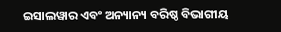ଇସାଲୱାର ଏବଂ ଅନ୍ୟାନ୍ୟ ବରିଷ୍ଠ ବିଭାଗୀୟ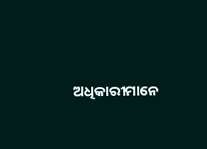ଅଧିକାରୀମାନେ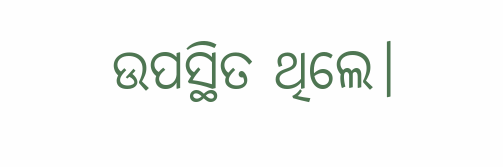ଉପସ୍ଥିତ ଥିଲେ।